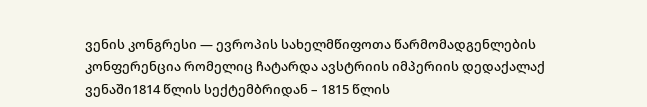ვენის კონგრესი — ევროპის სახელმწიფოთა წარმომადგენლების კონფერენცია რომელიც ჩატარდა ავსტრიის იმპერიის დედაქალაქ ვენაში1814 წლის სექტემბრიდან – 1815 წლის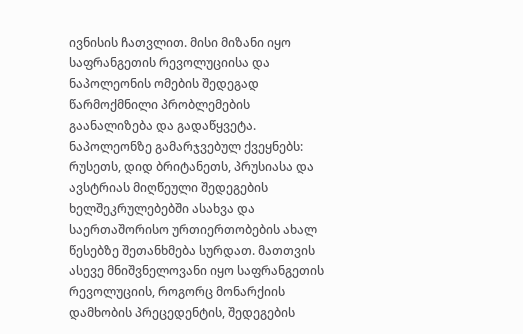ივნისის ჩათვლით. მისი მიზანი იყო საფრანგეთის რევოლუციისა და ნაპოლეონის ომების შედეგად წარმოქმნილი პრობლემების გაანალიზება და გადაწყვეტა. ნაპოლეონზე გამარჯვებულ ქვეყნებს: რუსეთს, დიდ ბრიტანეთს, პრუსიასა და ავსტრიას მიღწეული შედეგების ხელშეკრულებებში ასახვა და საერთაშორისო ურთიერთობების ახალ წესებზე შეთანხმება სურდათ. მათთვის ასევე მნიშვნელოვანი იყო საფრანგეთის რევოლუციის, როგორც მონარქიის დამხობის პრეცედენტის, შედეგების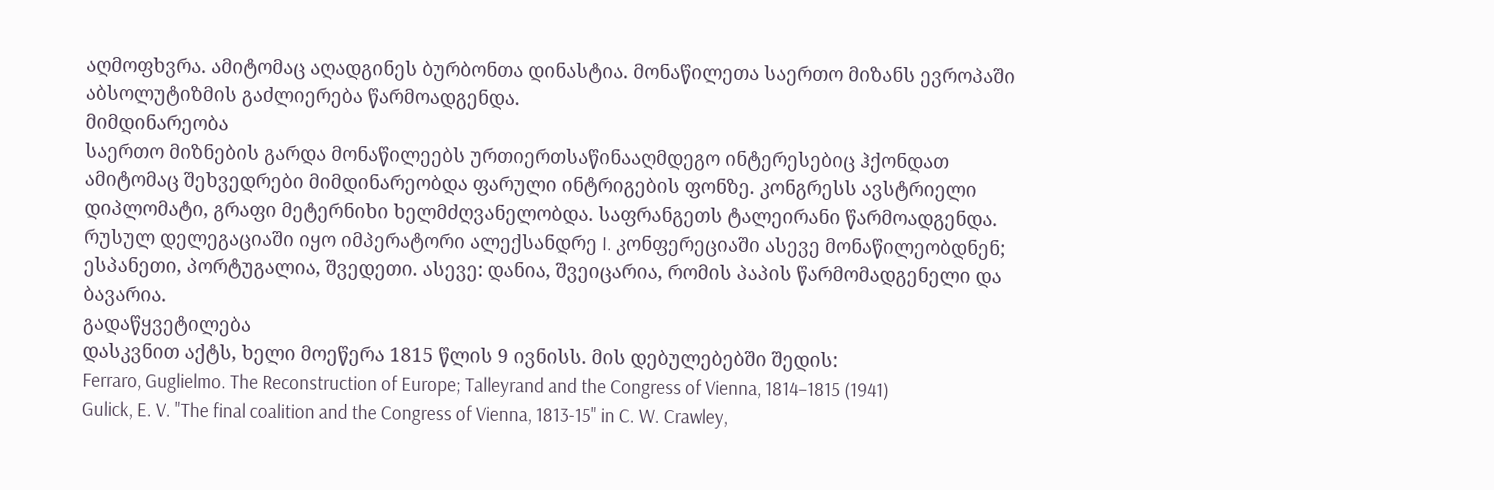აღმოფხვრა. ამიტომაც აღადგინეს ბურბონთა დინასტია. მონაწილეთა საერთო მიზანს ევროპაში აბსოლუტიზმის გაძლიერება წარმოადგენდა.
მიმდინარეობა
საერთო მიზნების გარდა მონაწილეებს ურთიერთსაწინააღმდეგო ინტერესებიც ჰქონდათ ამიტომაც შეხვედრები მიმდინარეობდა ფარული ინტრიგების ფონზე. კონგრესს ავსტრიელი დიპლომატი, გრაფი მეტერნიხი ხელმძღვანელობდა. საფრანგეთს ტალეირანი წარმოადგენდა. რუსულ დელეგაციაში იყო იმპერატორი ალექსანდრე I. კონფერეციაში ასევე მონაწილეობდნენ; ესპანეთი, პორტუგალია, შვედეთი. ასევე: დანია, შვეიცარია, რომის პაპის წარმომადგენელი და ბავარია.
გადაწყვეტილება
დასკვნით აქტს, ხელი მოეწერა 1815 წლის 9 ივნისს. მის დებულებებში შედის:
Ferraro, Guglielmo. The Reconstruction of Europe; Talleyrand and the Congress of Vienna, 1814–1815 (1941)
Gulick, E. V. "The final coalition and the Congress of Vienna, 1813-15" in C. W. Crawley,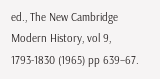ed., The New Cambridge Modern History, vol 9, 1793-1830 (1965) pp 639–67.